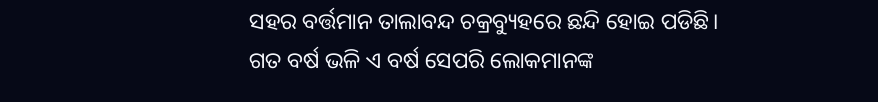ସହର ବର୍ତ୍ତମାନ ତାଲାବନ୍ଦ ଚକ୍ରବ୍ୟୁହରେ ଛନ୍ଦି ହୋଇ ପଡିଛି। ଗତ ବର୍ଷ ଭଳି ଏ ବର୍ଷ ସେପରି ଲୋକମାନଙ୍କ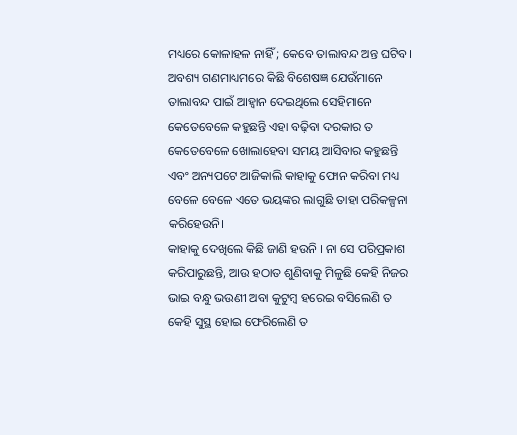ମଧ୍ୟରେ କୋଳାହଳ ନାହିଁ ; କେବେ ତାଲାବନ୍ଦ ଅନ୍ତ ଘଟିବ। ଅବଶ୍ୟ ଗଣମାଧ୍ୟମରେ କିଛି ବିଶେଷଜ୍ଞ ଯେଉଁମାନେ ତାଲାବନ୍ଦ ପାଇଁ ଆହ୍ୱାନ ଦେଇଥିଲେ ସେହିମାନେ କେତେବେଳେ କହୁଛନ୍ତି ଏହା ବଢ଼ିବା ଦରକାର ତ କେତେବେଳେ ଖୋଲାହେବା ସମୟ ଆସିବାର କହୁଛନ୍ତି ଏବଂ ଅନ୍ୟପଟେ ଆଜିକାଲି କାହାକୁ ଫୋନ କରିବା ମଧ୍ୟ ବେଳେ ବେଳେ ଏତେ ଭୟଙ୍କର ଲାଗୁଛି ତାହା ପରିକଳ୍ପନା କରିହେଉନି।
କାହାକୁ ଦେଖିଲେ କିଛି ଜାଣି ହଉନି । ନା ସେ ପରିପ୍ରକାଶ କରିପାରୁଛନ୍ତି, ଆଉ ହଠାତ ଶୁଣିବାକୁ ମିଳୁଛି କେହି ନିଜର ଭାଇ ବନ୍ଧୁ ଭଉଣୀ ଅବା କୁଟୁମ୍ବ ହରେଇ ବସିଲେଣି ତ କେହି ସୁସ୍ଥ ହୋଇ ଫେରିଲେଣି ତ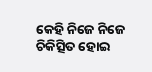କେହି ନିଜେ ନିଜେ ଚିକିତ୍ସିତ ହୋଇ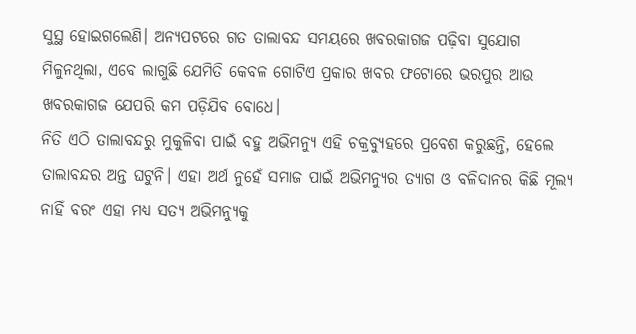ସୁସ୍ଥ ହୋଇଗଲେଣି। ଅନ୍ୟପଟରେ ଗତ ତାଲାବନ୍ଦ ସମୟରେ ଖବରକାଗଜ ପଢ଼ିବା ସୁଯୋଗ ମିଳୁନଥିଲା, ଏବେ ଲାଗୁଛି ଯେମିତି କେବଳ ଗୋଟିଏ ପ୍ରକାର ଖବର ଫଟୋରେ ଭରପୁର ଆଉ ଖବରକାଗଜ ଯେପରି କମ ପଡ଼ିଯିବ ବୋଧେ।
ନିତି ଏଠି ତାଲାବନ୍ଦରୁ ମୁକୁଳିବା ପାଇଁ ବହୁ ଅଭିମନ୍ୟୁ ଏହି ଚକ୍ରବ୍ୟୁହରେ ପ୍ରବେଶ କରୁଛନ୍ତି, ହେଲେ ତାଲାବନ୍ଦର ଅନ୍ତ ଘଟୁନି। ଏହା ଅର୍ଥ ନୁହେଁ ସମାଜ ପାଇଁ ଅଭିମନ୍ୟୁର ତ୍ୟାଗ ଓ ବଳିଦାନର କିଛି ମୂଲ୍ୟ ନାହିଁ ବରଂ ଏହା ମଧ୍ୟ ସତ୍ୟ ଅଭିମନ୍ୟୁକୁ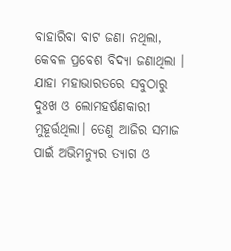ବାହାରିବା ବାଟ ଜଣା ନଥିଲା, କେବଳ ପ୍ରବେଶ ବିଦ୍ୟା ଜଣାଥିଲା । ଯାହା ମହାଭାରତରେ ସବୁଠାରୁ ଦୁଃଖ ଓ ଲୋମହର୍ଷଣକାରୀ ମୁହୂର୍ତ୍ତଥିଲା। ତେଣୁ ଆଜିର ସମାଜ ପାଇଁ ଅଭିମନ୍ୟୁର ତ୍ୟାଗ ଓ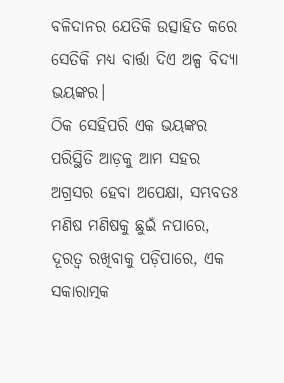ବଳିଦାନର ଯେତିକି ଉତ୍ସାହିତ କରେ ସେତିକି ମଧ୍ୟ ବାର୍ତ୍ତା ଦିଏ ଅଳ୍ପ ବିଦ୍ୟା ଭୟଙ୍କର।
ଠିକ ସେହିପରି ଏକ ଭୟଙ୍କର ପରିସ୍ଥିତି ଆଡ଼କୁ ଆମ ସହର ଅଗ୍ରସର ହେବା ଅପେକ୍ଷା, ସମ୍ଭବତଃ ମଣିଷ ମଣିଷକୁ ଛୁଇଁ ନପାରେ, ଦୂରତ୍ୱ ରଖିବାକୁ ପଡ଼ିପାରେ, ଏକ ସକାରାତ୍ମକ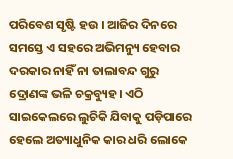ପରିବେଶ ସୃଷ୍ଟି ହଉ । ଆଜିର ଦିନରେ ସମସ୍ତେ ଏ ସହରେ ଅଭିମନ୍ୟୁ ହେବାର ଦରକାର ନାହିଁ ନା ତାଲାବନ୍ଦ ଗୁରୁ ଦ୍ରୋଣଙ୍କ ଭଳି ଚକ୍ରବ୍ୟୁହ। ଏଠି ସାଇକେଲରେ ଲୁଚିକି ଯିବାକୁ ପଡ଼ିପାରେ ହେଲେ ଅତ୍ୟାଧୁନିକ କାର ଧରି ଲୋକେ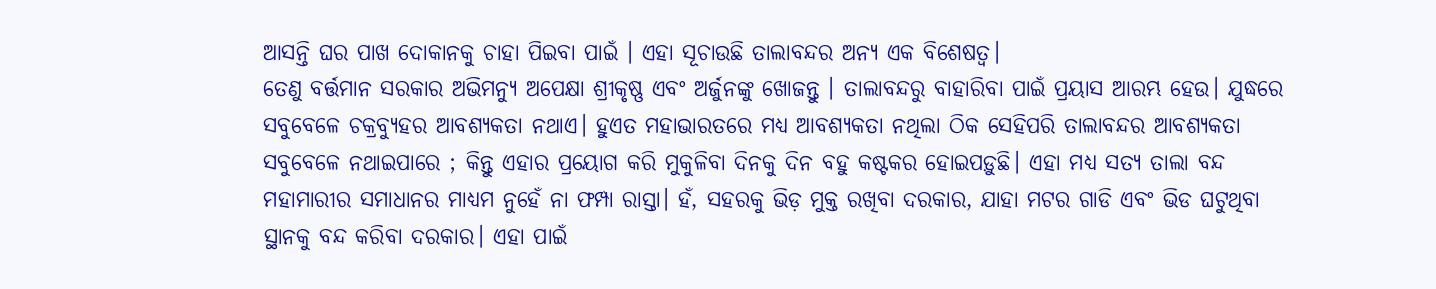ଆସନ୍ତି ଘର ପାଖ ଦୋକାନକୁ ଚାହା ପିଇବା ପାଇଁ । ଏହା ସୂଚାଉଛି ତାଲାବନ୍ଦର ଅନ୍ୟ ଏକ ବିଶେଷତ୍ୱ।
ତେଣୁ ବର୍ତ୍ତମାନ ସରକାର ଅଭିମନ୍ୟୁ ଅପେକ୍ଷା ଶ୍ରୀକୃଷ୍ଣ ଏବଂ ଅର୍ଜୁନଙ୍କୁ ଖୋଜନ୍ତୁ । ତାଲାବନ୍ଦରୁ ବାହାରିବା ପାଇଁ ପ୍ରୟାସ ଆରମ୍ଭ ହେଉ। ଯୁଦ୍ଧରେ ସବୁବେଳେ ଚକ୍ରବ୍ୟୁହର ଆବଶ୍ୟକତା ନଥାଏ। ହୁଏତ ମହାଭାରତରେ ମଧ୍ୟ ଆବଶ୍ୟକତା ନଥିଲା ଠିକ ସେହିପରି ତାଲାବନ୍ଦର ଆବଶ୍ୟକତା ସବୁବେଳେ ନଥାଇପାରେ ; କିନ୍ତୁ ଏହାର ପ୍ରୟୋଗ କରି ମୁକୁଳିବା ଦିନକୁ ଦିନ ବହୁ କଷ୍ଟକର ହୋଇପଡ଼ୁଛି। ଏହା ମଧ୍ୟ ସତ୍ୟ ତାଲା ବନ୍ଦ ମହାମାରୀର ସମାଧାନର ମାଧ୍ୟମ ନୁହେଁ ନା ଫମ୍ପା ରାସ୍ତା। ହଁ, ସହରକୁ ଭିଡ଼ ମୁକ୍ତ ରଖିବା ଦରକାର, ଯାହା ମଟର ଗାଡି ଏବଂ ଭିଡ ଘଟୁଥିବା ସ୍ଥାନକୁ ବନ୍ଦ କରିବା ଦରକାର। ଏହା ପାଇଁ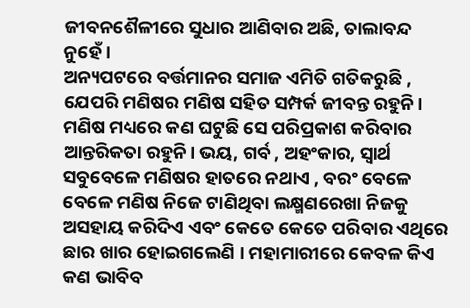ଜୀବନଶୈଳୀରେ ସୁଧାର ଆଣିବାର ଅଛି, ତାଲାବନ୍ଦ ନୁହେଁ।
ଅନ୍ୟପଟରେ ବର୍ତ୍ତମାନର ସମାଜ ଏମିତି ଗତିକରୁଛି , ଯେପରି ମଣିଷର ମଣିଷ ସହିତ ସମ୍ପର୍କ ଜୀବନ୍ତ ରହୁନି। ମଣିଷ ମଧ୍ୟରେ କଣ ଘଟୁଛି ସେ ପରିପ୍ରକାଶ କରିବାର ଆନ୍ତରିକତା ରହୁନି। ଭୟ, ଗର୍ବ , ଅହଂକାର, ସ୍ୱାର୍ଥ ସବୁବେଳେ ମଣିଷର ହାତରେ ନଥାଏ , ବରଂ ବେଳେ ବେଳେ ମଣିଷ ନିଜେ ଟାଣିଥିବା ଲକ୍ଷ୍ମଣରେଖା ନିଜକୁ ଅସହାୟ କରିଦିଏ ଏବଂ କେତେ କେତେ ପରିବାର ଏଥିରେ ଛାର ଖାର ହୋଇଗଲେଣି । ମହାମାରୀରେ କେବଳ କିଏ କଣ ଭାବିବ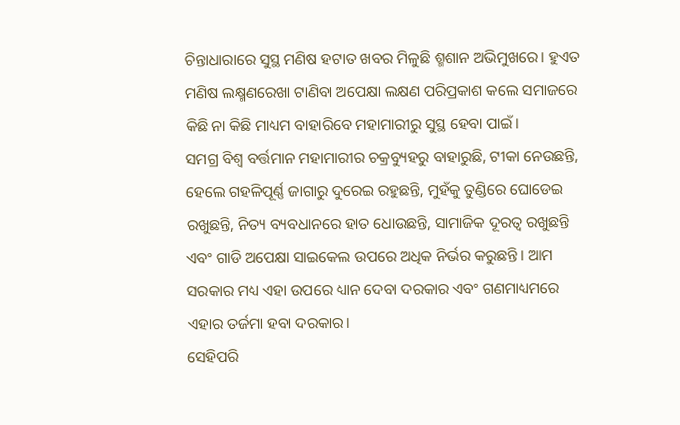ଚିନ୍ତାଧାରାରେ ସୁସ୍ଥ ମଣିଷ ହଟାତ ଖବର ମିଳୁଛି ଶ୍ମଶାନ ଅଭିମୁଖରେ। ହୁଏତ ମଣିଷ ଲକ୍ଷ୍ମଣରେଖା ଟାଣିବା ଅପେକ୍ଷା ଲକ୍ଷଣ ପରିପ୍ରକାଶ କଲେ ସମାଜରେ କିଛି ନା କିଛି ମାଧ୍ୟମ ବାହାରିବେ ମହାମାରୀରୁ ସୁସ୍ଥ ହେବା ପାଇଁ।
ସମଗ୍ର ବିଶ୍ୱ ବର୍ତ୍ତମାନ ମହାମାରୀର ଚକ୍ରବ୍ୟୁହରୁ ବାହାରୁଛି, ଟୀକା ନେଉଛନ୍ତି, ହେଲେ ଗହଳିପୂର୍ଣ୍ଣ ଜାଗାରୁ ଦୁରେଇ ରହୁଛନ୍ତି, ମୁହଁକୁ ତୁଣ୍ଡିରେ ଘୋଡେଇ ରଖୁଛନ୍ତି, ନିତ୍ୟ ବ୍ୟବଧାନରେ ହାତ ଧୋଉଛନ୍ତି, ସାମାଜିକ ଦୂରତ୍ୱ ରଖୁଛନ୍ତି ଏବଂ ଗାଡି ଅପେକ୍ଷା ସାଇକେଲ ଉପରେ ଅଧିକ ନିର୍ଭର କରୁଛନ୍ତି। ଆମ ସରକାର ମଧ୍ୟ ଏହା ଉପରେ ଧ୍ୟାନ ଦେବା ଦରକାର ଏବଂ ଗଣମାଧ୍ୟମରେ ଏହାର ତର୍ଜମା ହବା ଦରକାର।
ସେହିପରି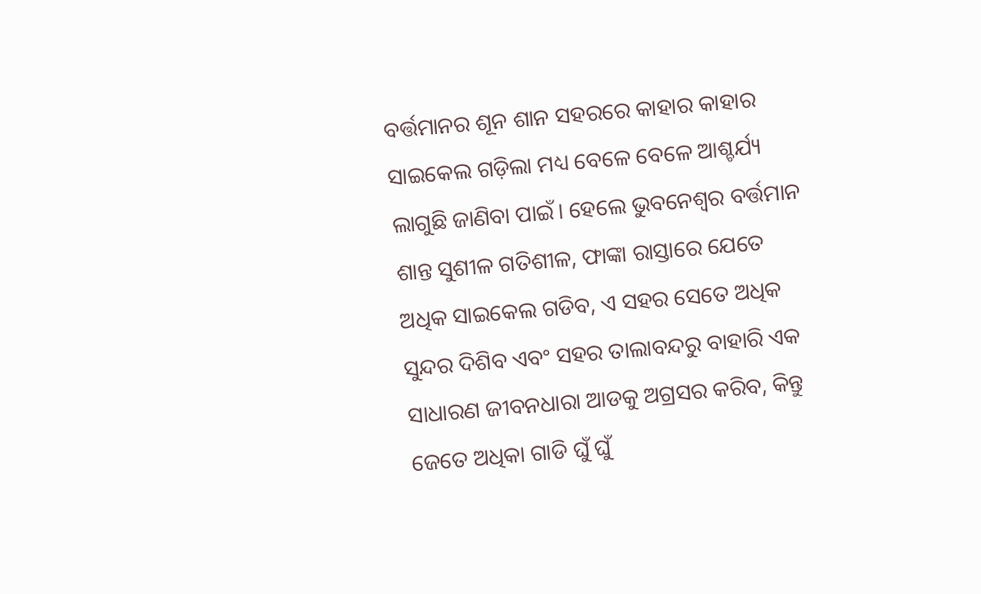ବର୍ତ୍ତମାନର ଶୂନ ଶାନ ସହରରେ କାହାର କାହାର ସାଇକେଲ ଗଡ଼ିଲା ମଧ୍ୟ ବେଳେ ବେଳେ ଆଶ୍ଚର୍ଯ୍ୟ ଲାଗୁଛି ଜାଣିବା ପାଇଁ। ହେଲେ ଭୁବନେଶ୍ୱର ବର୍ତ୍ତମାନ ଶାନ୍ତ ସୁଶୀଳ ଗତିଶୀଳ, ଫାଙ୍କା ରାସ୍ତାରେ ଯେତେ ଅଧିକ ସାଇକେଲ ଗଡିବ, ଏ ସହର ସେତେ ଅଧିକ ସୁନ୍ଦର ଦିଶିବ ଏବଂ ସହର ତାଲାବନ୍ଦରୁ ବାହାରି ଏକ ସାଧାରଣ ଜୀବନଧାରା ଆଡକୁ ଅଗ୍ରସର କରିବ, କିନ୍ତୁ ଜେତେ ଅଧିକା ଗାଡି ଘୁଁ ଘୁଁ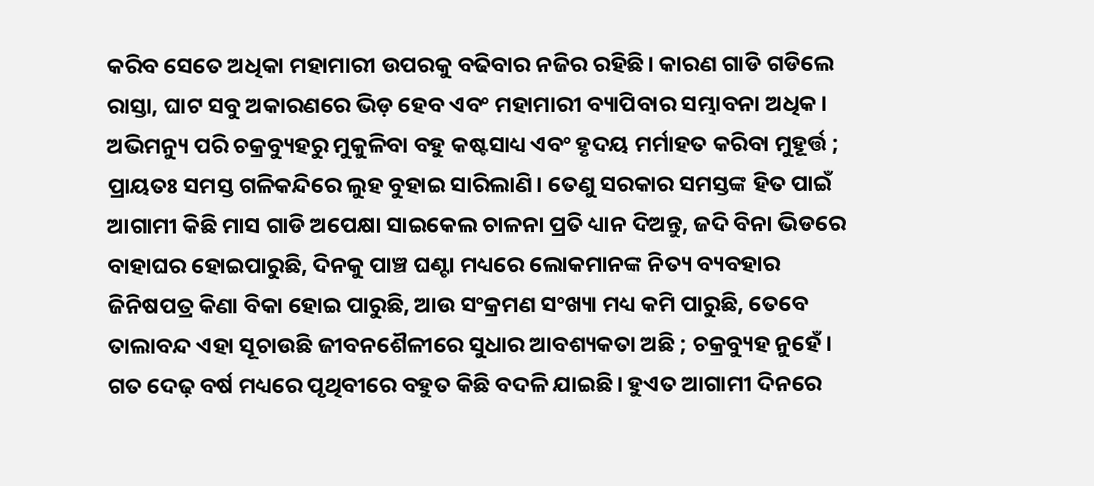କରିବ ସେତେ ଅଧିକା ମହାମାରୀ ଉପରକୁ ବଢିବାର ନଜିର ରହିଛି। କାରଣ ଗାଡି ଗଡିଲେ ରାସ୍ତା, ଘାଟ ସବୁ ଅକାରଣରେ ଭିଡ଼ ହେବ ଏବଂ ମହାମାରୀ ବ୍ୟାପିବାର ସମ୍ଭାବନା ଅଧିକ। ଅଭିମନ୍ୟୁ ପରି ଚକ୍ରବ୍ୟୁହରୁ ମୁକୁଳିବା ବହୁ କଷ୍ଟସାଧ୍ୟ ଏବଂ ହୃଦୟ ମର୍ମାହତ କରିବା ମୁହୂର୍ତ୍ତ ; ପ୍ରାୟତଃ ସମସ୍ତ ଗଳିକନ୍ଦିରେ ଲୁହ ବୁହାଇ ସାରିଲାଣି। ତେଣୁ ସରକାର ସମସ୍ତଙ୍କ ହିତ ପାଇଁ ଆଗାମୀ କିଛି ମାସ ଗାଡି ଅପେକ୍ଷା ସାଇକେଲ ଚାଳନା ପ୍ରତି ଧ୍ୟାନ ଦିଅନ୍ତୁ, ଜଦି ବିନା ଭିଡରେ ବାହାଘର ହୋଇପାରୁଛି, ଦିନକୁ ପାଞ୍ଚ ଘଣ୍ଟା ମଧ୍ୟରେ ଲୋକମାନଙ୍କ ନିତ୍ୟ ବ୍ୟବହାର ଜିନିଷପତ୍ର କିଣା ବିକା ହୋଇ ପାରୁଛି, ଆଉ ସଂକ୍ରମଣ ସଂଖ୍ୟା ମଧ୍ୟ କମି ପାରୁଛି, ତେବେ ତାଲାବନ୍ଦ ଏହା ସୂଚାଉଛି ଜୀବନଶୈଳୀରେ ସୁଧାର ଆବଶ୍ୟକତା ଅଛି ; ଚକ୍ରବ୍ୟୁହ ନୁହେଁ।
ଗତ ଦେଢ଼ ବର୍ଷ ମଧ୍ୟରେ ପୃଥିବୀରେ ବହୁତ କିଛି ବଦଳି ଯାଇଛି। ହୁଏତ ଆଗାମୀ ଦିନରେ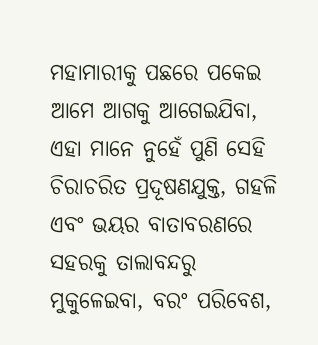ମହାମାରୀକୁ ପଛରେ ପକେଇ ଆମେ ଆଗକୁ ଆଗେଇଯିବା, ଏହା ମାନେ ନୁହେଁ ପୁଣି ସେହି ଚିରାଚରିତ ପ୍ରଦୂଷଣଯୁକ୍ତ, ଗହଳି ଏବଂ ଭୟର ବାତାବରଣରେ ସହରକୁ ତାଲାବନ୍ଦରୁ ମୁକୁଳେଇବା, ବରଂ ପରିବେଶ,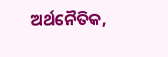ଅର୍ଥନୈତିକ,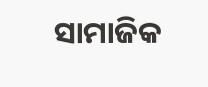ସାମାଜିକ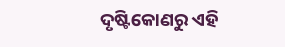ଦୃଷ୍ଟିକୋଣରୁ ଏହି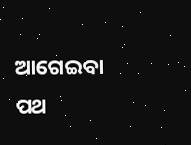ଆଗେଇବା ପଥ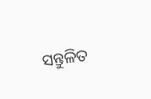ସନ୍ତୁଳିତ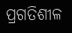ପ୍ରଗତିଶୀଳ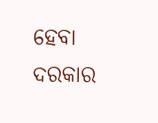ହେବା ଦରକାର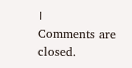।
Comments are closed.